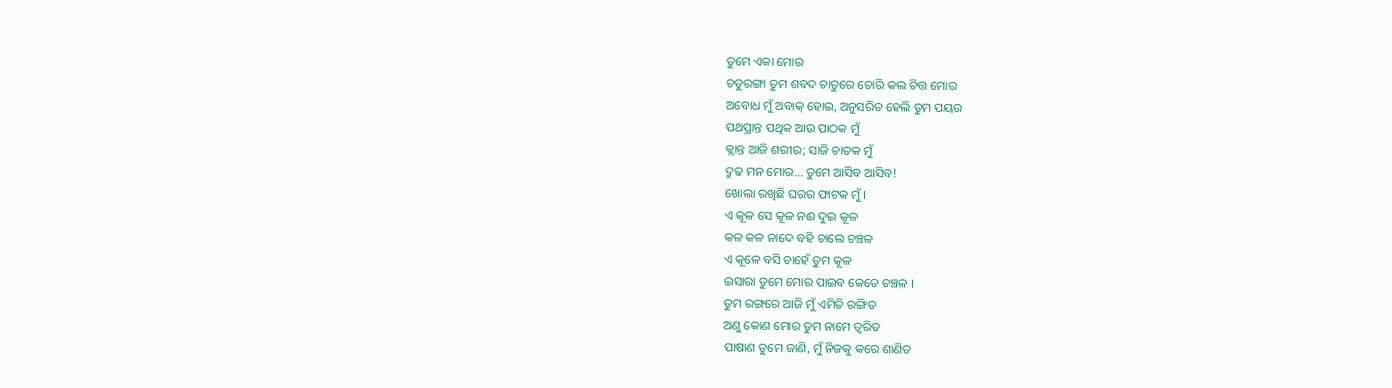ତୁମେ ଏକା ମୋର
ଚତୁରଙ୍ଗା ତୁମ ଶବଦ ଚାତୁରେ ଚୋରି କଲ ଚିତ୍ତ ମୋର
ଅବୋଧ ମୁଁ ଅବାକ୍ ହୋଇ, ଅନୁସରିତ ହେଲି ତୁମ ପୟର
ପଥପ୍ରାନ୍ତ ପଥିକ ଆଉ ପାଠକ ମୁଁ
କ୍ଲାନ୍ତ ଆଜି ଶରୀର; ସାଜି ଚାତକ ମୁଁ
ଦ୍ରୁଢ ମନ ମୋର... ତୁମେ ଆସିବ ଆସିବ!
ଖୋଲା ରଖିଛି ଘରର ଫାଟକ ମୁଁ ।
ଏ କୂଳ ସେ କୂଳ ନଈ ଦୁଇ କୂଳ
କଳ କଳ ନାଦେ ବହି ଚାଲେ ଚଞ୍ଚଳ
ଏ କୂଳେ ବସି ଚାହେଁ ତୁମ କୂଳ
ଇସାରା ତୁମେ ମୋର ପାଇବ କେତେ ଚଞ୍ଚଳ ।
ତୁମ ରଙ୍ଗରେ ଆଜି ମୁଁ ଏମିତି ରଙ୍ଗିତ
ଅଣୁ କୋଣ ମୋର ତୁମ ନାମେ ତ୍ଵରିତ
ପାଷାଣ ତୁମେ ଜାଣି, ମୁଁ ନିଜକୁ କରେ ଶାଣିତ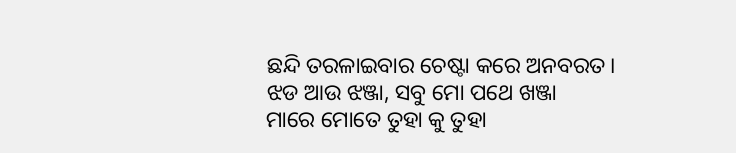ଛନ୍ଦି ତରଳାଇବାର ଚେଷ୍ଟା କରେ ଅନବରତ।
ଝଡ ଆଉ ଝଞ୍ଜା, ସବୁ ମୋ ପଥେ ଖଞ୍ଜା
ମାରେ ମୋତେ ତୁହା କୁ ତୁହା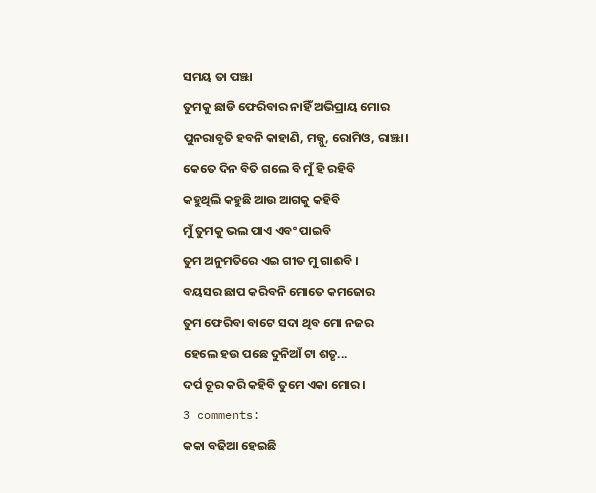ସମୟ ତା ପଞ୍ଝା
ତୁମକୁ ଛାଡି ଫେରିବାର ନାହିଁ ଅଭିପ୍ରାୟ ମୋର
ପୁନରାବୃତି ହବନି କାହାଣି, ମଜ୍ନୁ, ରୋମିଓ, ରାଞ୍ଝା।
କେତେ ଦିନ ବିତି ଗଲେ ବି ମୁଁ ହି ରହିବି
କହୁଥିଲି କହୁଛି ଆଉ ଆଗକୁ କହିବି
ମୁଁ ତୁମକୁ ଭଲ ପାଏ ଏବଂ ପାଇବି
ତୁମ ଅନୁମତିରେ ଏଇ ଗୀତ ମୁ ଗାଈବି ।
ବୟସର ଛାପ କରିବନି ମୋତେ କମଜୋର
ତୁମ ଫେରିବା ବାଟେ ସଦା ଥିବ ମୋ ନଜର
ହେଲେ ହଉ ପଛେ ଦୁନିଆଁ ଟା ଶତୃ...
ଦର୍ପ ଚୂର କରି କହିବି ତୁମେ ଏକା ମୋର।
3 comments:
କକା ବଢିଆ ହେଇଛି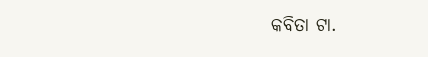କବିତା ଟା.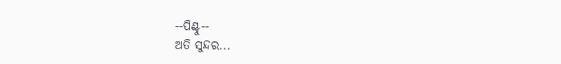--ପିଣ୍ଟୁ--
ଅତି ସୁନ୍ଦର...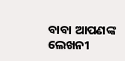ବାବା ଆପଣଙ୍କ ଲେଖନୀ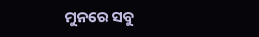ମୁନରେ ସବୁ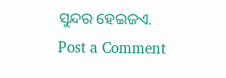ସୁନ୍ଦର ହେଇଜଏ.
Post a Comment